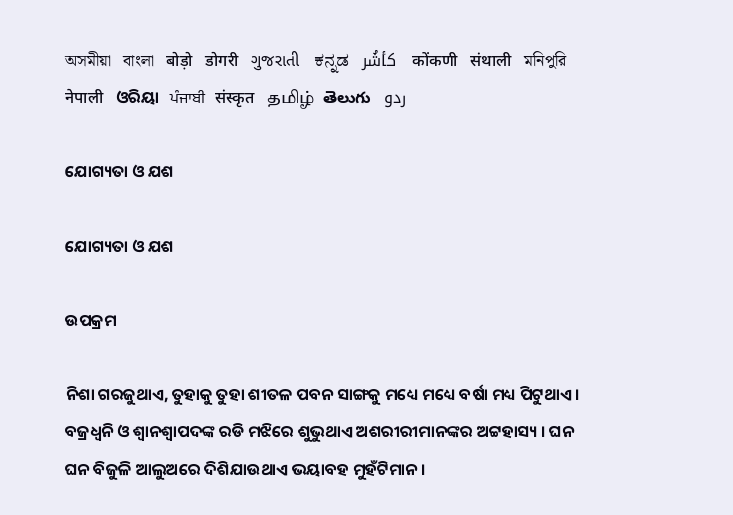অসমীয়া   বাংলা   बोड़ो   डोगरी   ગુજરાતી   ಕನ್ನಡ   كأشُر   कोंकणी   संथाली   মনিপুরি   नेपाली   ଓରିୟା   ਪੰਜਾਬੀ   संस्कृत   தமிழ்  తెలుగు   ردو

ଯୋଗ୍ୟତା ଓ ଯଶ

ଯୋଗ୍ୟତା ଓ ଯଶ

ଉପକ୍ରମ

ନିଶା ଗରଜୁଥାଏ, ତୁହାକୁ ତୁହା ଶୀତଳ ପବନ ସାଙ୍ଗକୁ ମଧ୍ୟେ ମଧ୍ୟେ ବର୍ଷା ମଧ୍ୟ ପିଟୁଥାଏ । ବଜ୍ରଧ୍ୱନି ଓ ଶ୍ୱାନଶ୍ୱାପଦଙ୍କ ରଡି ମଝିରେ ଶୁଭୁଥାଏ ଅଶରୀରୀମାନଙ୍କର ଅଟ୍ଟହାସ୍ୟ । ଘନ ଘନ ବିଜୁଳି ଆଲୁଅରେ ଦିଶିଯାଉଥାଏ ଭୟାବହ ମୁହଁଟିମାନ ।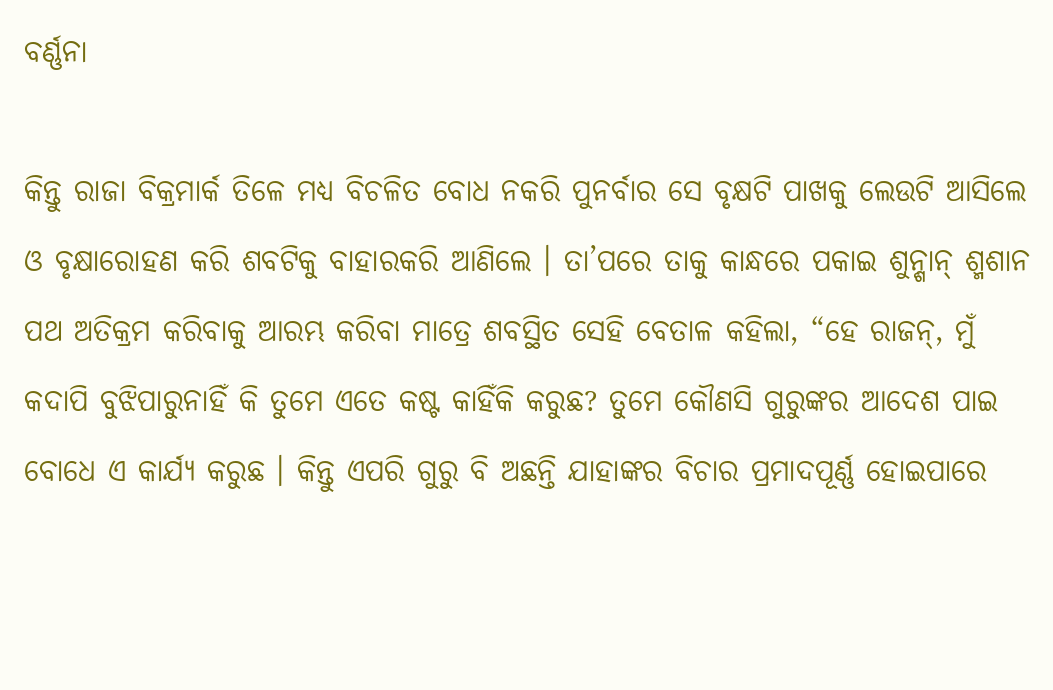ବର୍ଣ୍ଣନା

କିନ୍ତୁ ରାଜା ବିକ୍ରମାର୍କ ତିଳେ ମଧ୍ୟ ବିଚଳିତ ବୋଧ ନକରି ପୁନର୍ବାର ସେ ବୃକ୍ଷଟି ପାଖକୁ ଲେଉଟି ଆସିଲେ ଓ ବୃକ୍ଷାରୋହଣ କରି ଶବଟିକୁ ବାହାରକରି ଆଣିଲେ । ତା’ପରେ ତାକୁ କାନ୍ଧରେ ପକାଇ ଶୁନ୍ଶାନ୍ ଶ୍ମଶାନ ପଥ ଅତିକ୍ରମ କରିବାକୁ ଆରମ୍ଭ କରିବା ମାତ୍ରେ ଶବସ୍ଥିତ ସେହି ବେତାଳ କହିଲା, “ହେ ରାଜନ୍, ମୁଁ କଦାପି ବୁଝିପାରୁନାହିଁ କି ତୁମେ ଏତେ କଷ୍ଟ କାହିଁକି କରୁଛ? ତୁମେ କୌଣସି ଗୁରୁଙ୍କର ଆଦେଶ ପାଇ ବୋଧେ ଏ କାର୍ଯ୍ୟ କରୁଛ । କିନ୍ତୁ ଏପରି ଗୁରୁ ବି ଅଛନ୍ତି ଯାହାଙ୍କର ବିଚାର ପ୍ରମାଦପୂର୍ଣ୍ଣ ହୋଇପାରେ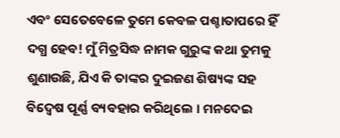ଏବଂ ସେତେବେଳେ ତୁମେ କେବଳ ପଶ୍ଚାତାପରେ ହିଁ ଦଗ୍ଧ ହେବ! ମୁଁ ମିତ୍ରସିଦ୍ଧ ନାମକ ଗୁରୁଙ୍କ କଥା ତୁମକୁ ଶୁଣାଉଛି, ଯିଏ କି ତାଙ୍କର ଦୁଇଜଣ ଶିଷ୍ୟଙ୍କ ସହ ବିଦ୍ୱେଷ ପୂର୍ଣ୍ଣ ବ୍ୟବହାର କରିଥିଲେ । ମନଦେଇ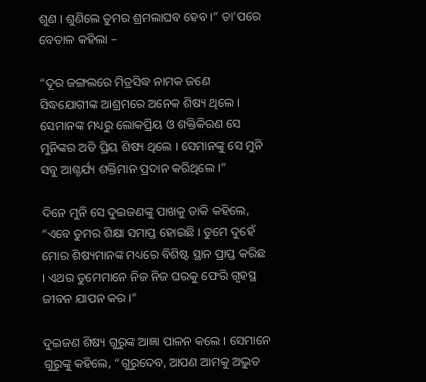ଶୁଣ । ଶୁଣିଲେ ତୁମର ଶ୍ରମଲାଘବ ହେବ ।” ତା’ପରେ ବେତାଳ କହିଲା –

“ଦୂର ଜଙ୍ଗଲରେ ମିତ୍ରସିଦ୍ଧ ନାମକ ଜଣେ ସିଦ୍ଧଯୋଗୀଙ୍କ ଆଶ୍ରମରେ ଅନେକ ଶିଷ୍ୟ ଥିଲେ । ସେମାନଙ୍କ ମଧ୍ୟରୁ ଲୋକପ୍ରିୟ ଓ ଶକ୍ତିକିରଣ ସେ ମୁନିଙ୍କର ଅତି ପ୍ରିୟ ଶିଷ୍ୟ ଥିଲେ । ସେମାନଙ୍କୁ ସେ ମୁନି ସବୁ ଆଶ୍ଚର୍ଯ୍ୟ ଶକ୍ତିମାନ ପ୍ରଦାନ କରିଥିଲେ ।”

ଦିନେ ମୁନି ସେ ଦୁଇଜଣଙ୍କୁ ପାଖକୁ ଡାକି କହିଲେ, “ଏବେ ତୁମର ଶିକ୍ଷା ସମାପ୍ତ ହୋଇଛି । ତୁମେ ଦୁହେଁ ମୋର ଶିଷ୍ୟମାନଙ୍କ ମଧ୍ୟରେ ବିଶିଷ୍ଟ ସ୍ଥାନ ପ୍ରାପ୍ତ କରିଛ । ଏଥର ତୁମେମାନେ ନିଜ ନିଜ ଘରକୁ ଫେରି ଗୃହସ୍ଥ ଜୀବନ ଯାପନ କର ।”

ଦୁଇଜଣ ଶିଷ୍ୟ ଗୁରୁଙ୍କ ଆଜ୍ଞା ପାଳନ କଲେ । ସେମାନେ ଗୁରୁଙ୍କୁ କହିଲେ, “ଗୁରୁଦେବ, ଆପଣ ଆମକୁ ଅଦ୍ଭୁତ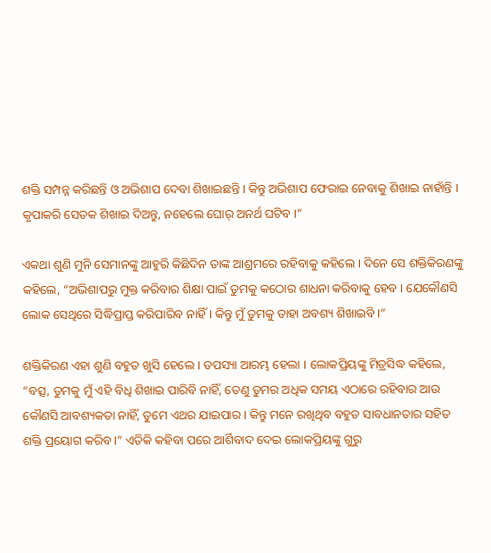ଶକ୍ତି ସମ୍ପନ୍ନ କରିଛନ୍ତି ଓ ଅଭିଶାପ ଦେବା ଶିଖାଇଛନ୍ତି । କିନ୍ତୁ ଅଭିଶାପ ଫେରାଇ ନେବାକୁ ଶିଖାଇ ନାହାଁନ୍ତି । କୃପାକରି ସେତକ ଶିଖାଇ ଦିଅନ୍ତୁ, ନହେଲେ ଘୋର୍ ଅନର୍ଥ ଘଟିବ ।”

ଏକଥା ଶୁଣି ମୁନି ସେମାନଙ୍କୁ ଆହୁରି କିଛିଦିନ ତାଙ୍କ ଆଶ୍ରମରେ ରହିବାକୁ କହିଲେ । ଦିନେ ସେ ଶକ୍ତିକିରଣଙ୍କୁ କହିଲେ, “ଅଭିଶାପରୁ ମୁକ୍ତ କରିବାର ଶିକ୍ଷା ପାଇଁ ତୁମକୁ କଠୋର ଶାଧନା କରିବାକୁ ହେବ । ଯେକୌଣସି ଲୋକ ସେଥିରେ ସିଦ୍ଧିପ୍ରାପ୍ତ କରିପାରିବ ନାହିଁ । କିନ୍ତୁ ମୁଁ ତୁମକୁ ତାହା ଅବଶ୍ୟ ଶିଖାଇବି ।”

ଶକ୍ତିକିରଣ ଏହା ଶୁଣି ବହୁତ ଖୁସି ହେଲେ । ତପସ୍ୟା ଆରମ୍ଭ ହେଲା । ଲୋକପ୍ରିୟଙ୍କୁ ମିତ୍ରସିଦ୍ଧ କହିଲେ, “ବତ୍ସ, ତୁମକୁ ମୁଁ ଏହି ବିଧି ଶିଖାଇ ପାରିବି ନାହିଁ, ତେଣୁ ତୁମର ଅଧିକ ସମୟ ଏଠାରେ ରହିବାର ଆଉ କୌଣସି ଆବଶ୍ୟକତା ନାହିଁ, ତୁମେ ଏଥର ଯାଇପାର । କିନ୍ତୁ ମନେ ରଖିଥିବ ବହୁତ ସାବଧାନତାର ସହିତ ଶକ୍ତି ପ୍ରୟୋଗ କରିବ ।” ଏତିକି କହିବା ପରେ ଆର୍ଶିବାଦ ଦେଇ ଲୋକପ୍ରିୟଙ୍କୁ ଗୁରୁ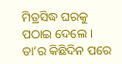ମିତ୍ରସିଦ୍ଧ ଘରକୁ ପଠାଇ ଦେଲେ । ତା’ର କିଛିଦିନ ପରେ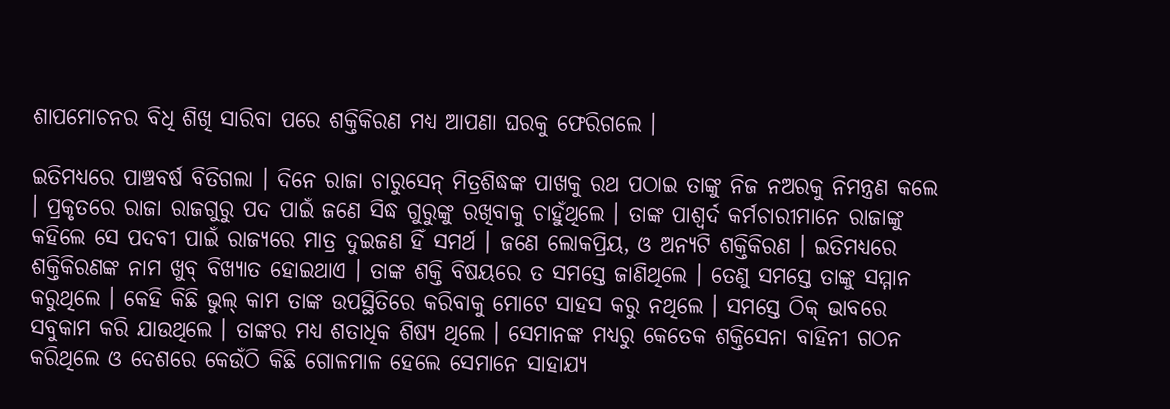ଶାପମୋଚନର ବିଧି ଶିଖି ସାରିବା ପରେ ଶକ୍ତିକିରଣ ମଧ୍ୟ ଆପଣା ଘରକୁ ଫେରିଗଲେ ।

ଇତିମଧ୍ୟରେ ପାଞ୍ଚବର୍ଷ ବିତିଗଲା । ଦିନେ ରାଜା ଚାରୁସେନ୍ ମିତ୍ରଶିଦ୍ଧଙ୍କ ପାଖକୁ ରଥ ପଠାଇ ତାଙ୍କୁ ନିଜ ନଅରକୁ ନିମନ୍ତ୍ରଣ କଲେ । ପ୍ରକୃତରେ ରାଜା ରାଜଗୁରୁ ପଦ ପାଇଁ ଜଣେ ସିଦ୍ଧ ଗୁରୁଙ୍କୁ ରଖିବାକୁ ଚାହୁଁଥିଲେ । ତାଙ୍କ ପାଶ୍ୱର୍ଦ କର୍ମଚାରୀମାନେ ରାଜାଙ୍କୁ କହିଲେ ସେ ପଦବୀ ପାଇଁ ରାଜ୍ୟରେ ମାତ୍ର ଦୁଇଜଣ ହିଁ ସମର୍ଥ । ଜଣେ ଲୋକପ୍ରିୟ, ଓ ଅନ୍ୟଟି ଶକ୍ତିକିରଣ । ଇତିମଧ୍ୟରେ ଶକ୍ତିକିରଣଙ୍କ ନାମ ଖୁବ୍ ବିଖ୍ୟାତ ହୋଇଥାଏ । ତାଙ୍କ ଶକ୍ତି ବିଷୟରେ ତ ସମସ୍ତେ ଜାଣିଥିଲେ । ତେଣୁ ସମସ୍ତେ ତାଙ୍କୁ ସମ୍ମାନ କରୁଥିଲେ । କେହି କିଛି ଭୁଲ୍ କାମ ତାଙ୍କ ଉପସ୍ଥିତିରେ କରିବାକୁ ମୋଟେ ସାହସ କରୁ ନଥିଲେ । ସମସ୍ତେ ଠିକ୍ ଭାବରେ ସବୁକାମ କରି ଯାଉଥିଲେ । ତାଙ୍କର ମଧ୍ୟ ଶତାଧିକ ଶିଷ୍ୟ ଥିଲେ । ସେମାନଙ୍କ ମଧ୍ୟରୁ କେତେକ ଶକ୍ତିସେନା ବାହିନୀ ଗଠନ କରିଥିଲେ ଓ ଦେଶରେ କେଉଁଠି କିଛି ଗୋଳମାଳ ହେଲେ ସେମାନେ ସାହାଯ୍ୟ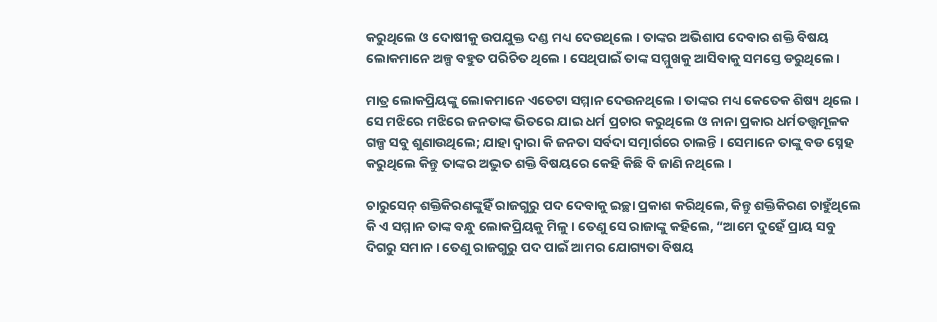କରୁଥିଲେ ଓ ଦୋଷୀକୁ ଉପଯୁକ୍ତ ଦଣ୍ଡ ମଧ୍ୟ ଦେଉଥିଲେ । ତାଙ୍କର ଅଭିଶାପ ଦେବାର ଶକ୍ତି ବିଷୟ ଲୋକମାନେ ଅଳ୍ପ ବହୁତ ପରିଚିତ ଥିଲେ । ସେଥିପାଇଁ ତାଙ୍କ ସମ୍ମୁଖକୁ ଆସିବାକୁ ସମସ୍ତେ ଡରୁଥିଲେ ।

ମାତ୍ର ଲୋକପ୍ରିୟଙ୍କୁ ଲୋକମାନେ ଏତେଟା ସମ୍ମାନ ଦେଉନଥିଲେ । ତାଙ୍କର ମଧ୍ୟ କେତେକ ଶିଷ୍ୟ ଥିଲେ । ସେ ମଝିରେ ମଝିରେ ଜନତାଙ୍କ ଭିତରେ ଯାଇ ଧର୍ମ ପ୍ରଚାର କରୁଥିଲେ ଓ ନାନା ପ୍ରକାର ଧର୍ମତତ୍ତ୍ୱମୂଳକ ଗଳ୍ପ ସବୁ ଶୁଣାଉଥିଲେ; ଯାହା ଦ୍ୱାରା କି ଜନତା ସର୍ବଦା ସତ୍ମାର୍ଗରେ ଚାଲନ୍ତି । ସେମାନେ ତାଙ୍କୁ ବଡ ସ୍ନେହ କରୁଥିଲେ କିନ୍ତୁ ତାଙ୍କର ଅଦ୍ଭୁତ ଶକ୍ତି ବିଷୟରେ କେହି କିଛି ବି ଜାଣି ନଥିଲେ ।

ଚାରୁସେନ୍ ଶକ୍ତିକିରଣଙ୍କୁହିଁ ରାଜଗୁରୁ ପଦ ଦେବାକୁ ଇଚ୍ଛା ପ୍ରକାଶ କରିଥିଲେ, କିନ୍ତୁ ଶକ୍ତିକିରଣ ଚାହୁଁଥିଲେ କି ଏ ସମ୍ମାନ ତାଙ୍କ ବନ୍ଧୁ ଲୋକପ୍ରିୟକୁ ମିଳୁ । ତେଣୁ ସେ ରାଜାଙ୍କୁ କହିଲେ, “ଆମେ ଦୁହେଁ ପ୍ରାୟ ସବୁ ଦିଗରୁ ସମାନ । ତେଣୁ ରାଜଗୁରୁ ପଦ ପାଇଁ ଆମର ଯୋଗ୍ୟତା ବିଷୟ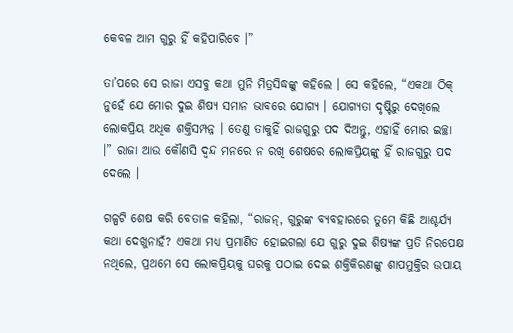କେବଳ ଆମ ଗୁରୁ ହିଁ କହିପାରିବେ ।”

ତା’ପରେ ସେ ରାଜା ଏସବୁ କଥା ମୁନି ମିତ୍ରସିଦ୍ଧଙ୍କୁ କହିଲେ । ସେ କହିଲେ, “ଏକଥା ଠିକ୍ ନୁହେଁ ଯେ ମୋର ଦୁଇ ଶିଷ୍ୟ ସମାନ ଭାବରେ ଯୋଗ୍ୟ । ଯୋଗ୍ୟତା ଦୃଷ୍ଟିରୁ ଦେଖିଲେ ଲୋକପ୍ରିୟ ଅଧିକ ଶକ୍ତିସମ୍ପନ୍ନ । ତେଣୁ ତାକୁହିଁ ରାଜଗୁରୁ ପଦ ଦିଅନ୍ତୁ, ଏହାହିଁ ମୋର ଇଚ୍ଛା ।” ରାଜା ଆଉ କୌଣସି ଦ୍ୱନ୍ଦ ମନରେ ନ ରଖି ଶେଷରେ ଲୋକପ୍ରିୟଙ୍କୁ ହିଁ ରାଜଗୁରୁ ପଦ ଦେଲେ ।

ଗଳ୍ପଟି ଶେଷ କରି ବେତାଳ କହିଲା, “ରାଜନ୍, ଗୁରୁଙ୍କ ବ୍ୟବହାରରେ ତୁମେ କିଛି ଆଶ୍ଚର୍ଯ୍ୟ କଥା ଦେଖୁନାହଁ? ଏକଥା ମଧ୍ୟ ପ୍ରମାଣିତ ହୋଇଗଲା ଯେ ଗୁରୁ ଦୁଇ ଶିଷ୍ୟଙ୍କ ପ୍ରତି ନିରପେକ୍ଷ ନଥିଲେ, ପ୍ରଥମେ ସେ ଲୋକପ୍ରିୟକୁ ଘରକୁ ପଠାଇ ଦେଇ ଶକ୍ତିକିରଣଙ୍କୁ ଶାପମୁକ୍ତିର ଉପାୟ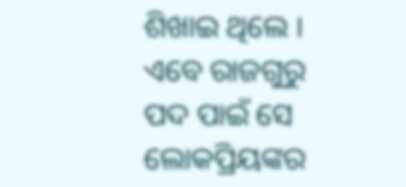ଶିଖାଇ ଥିଲେ । ଏବେ ରାଜଗୁରୁ ପଦ ପାଇଁ ସେ ଲୋକପ୍ରିୟଙ୍କର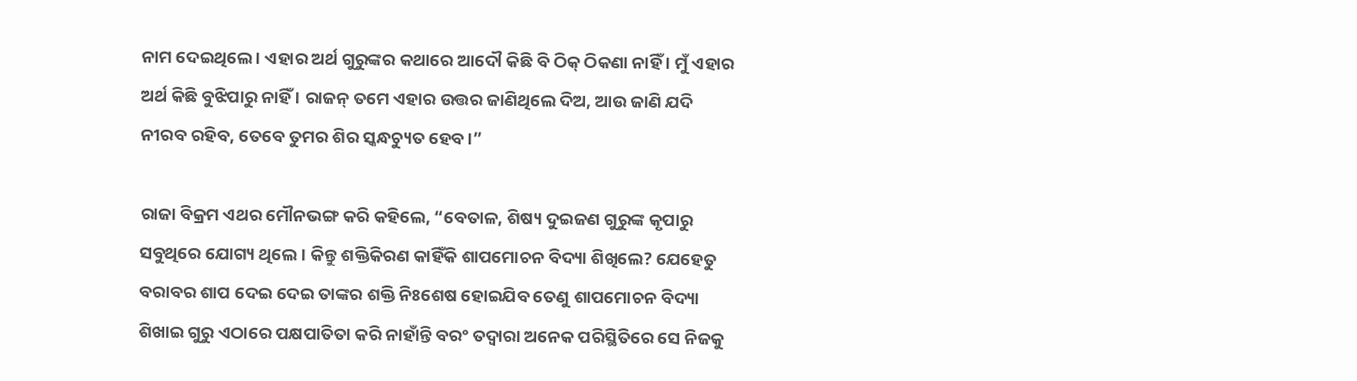ନାମ ଦେଇଥିଲେ । ଏହାର ଅର୍ଥ ଗୁରୁଙ୍କର କଥାରେ ଆଦୌ କିଛି ବି ଠିକ୍ ଠିକଣା ନାହିଁ । ମୁଁ ଏହାର ଅର୍ଥ କିଛି ବୁଝିପାରୁ ନାହିଁ । ରାଜନ୍ ତମେ ଏହାର ଉତ୍ତର ଜାଣିଥିଲେ ଦିଅ, ଆଉ ଜାଣି ଯଦି ନୀରବ ରହିବ, ତେବେ ତୁମର ଶିର ସ୍କନ୍ଧଚ୍ୟୁତ ହେବ ।”

ରାଜା ବିକ୍ରମ ଏଥର ମୌନଭଙ୍ଗ କରି କହିଲେ, “ବେତାଳ, ଶିଷ୍ୟ ଦୁଇଜଣ ଗୁରୁଙ୍କ କୃପାରୁ ସବୁଥିରେ ଯୋଗ୍ୟ ଥିଲେ । କିନ୍ତୁ ଶକ୍ତିକିରଣ କାହିଁକି ଶାପମୋଚନ ବିଦ୍ୟା ଶିଖିଲେ? ଯେହେତୁ ବରାବର ଶାପ ଦେଇ ଦେଇ ତାଙ୍କର ଶକ୍ତି ନିଃଶେଷ ହୋଇଯିବ ତେଣୁ ଶାପମୋଚନ ବିଦ୍ୟା ଶିଖାଇ ଗୁରୁ ଏଠାରେ ପକ୍ଷପାତିତା କରି ନାହାଁନ୍ତି ବରଂ ତଦ୍ୱାରା ଅନେକ ପରିସ୍ଥିତିରେ ସେ ନିଜକୁ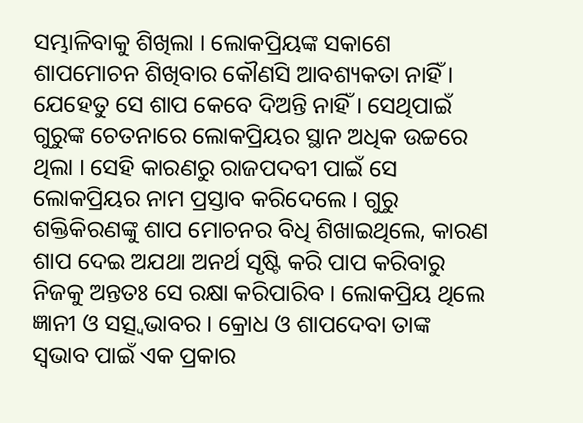ସମ୍ଭାଳିବାକୁ ଶିଖିଲା । ଲୋକପ୍ରିୟଙ୍କ ସକାଶେ ଶାପମୋଚନ ଶିଖିବାର କୌଣସି ଆବଶ୍ୟକତା ନାହିଁ । ଯେହେତୁ ସେ ଶାପ କେବେ ଦିଅନ୍ତି ନାହିଁ । ସେଥିପାଇଁ ଗୁରୁଙ୍କ ଚେତନାରେ ଲୋକପ୍ରିୟର ସ୍ଥାନ ଅଧିକ ଉଚ୍ଚରେ ଥିଲା । ସେହି କାରଣରୁ ରାଜପଦବୀ ପାଇଁ ସେ ଲୋକପ୍ରିୟର ନାମ ପ୍ରସ୍ତାବ କରିଦେଲେ । ଗୁରୁ ଶକ୍ତିକିରଣଙ୍କୁ ଶାପ ମୋଚନର ବିଧି ଶିଖାଇଥିଲେ, କାରଣ ଶାପ ଦେଇ ଅଯଥା ଅନର୍ଥ ସୃଷ୍ଟି କରି ପାପ କରିବାରୁ ନିଜକୁ ଅନ୍ତତଃ ସେ ରକ୍ଷା କରିପାରିବ । ଲୋକପ୍ରିୟ ଥିଲେ ଜ୍ଞାନୀ ଓ ସତ୍ସ୍ୱଭାବର । କ୍ରୋଧ ଓ ଶାପଦେବା ତାଙ୍କ ସ୍ୱଭାବ ପାଇଁ ଏକ ପ୍ରକାର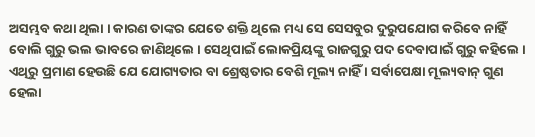ଅସମ୍ଭବ କଥା ଥିଲା । କାରଣ ତାଙ୍କର ଯେତେ ଶକ୍ତି ଥିଲେ ମଧ୍ୟ ସେ ସେସବୁର ଦୁରୁପଯୋଗ କରିବେ ନାହିଁ ବୋଲି ଗୁରୁ ଭଲ ଭାବରେ ଜାଣିଥିଲେ । ସେଥିପାଇଁ ଲୋକପ୍ରିୟଙ୍କୁ ରାଜଗୁରୁ ପଦ ଦେବାପାଇଁ ଗୁରୁ କହିଲେ । ଏଥିରୁ ପ୍ରମାଣ ହେଉଛି ଯେ ଯୋଗ୍ୟତାର ବା ଶ୍ରେଷ୍ଠତାର ବେଶି ମୂଲ୍ୟ ନାହିଁ । ସର୍ବାପେକ୍ଷା ମୂଲ୍ୟବାନ୍ ଗୁଣ ହେଲା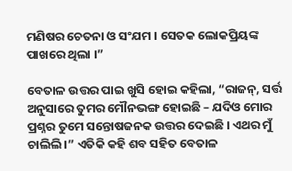ମଣିଷର ଚେତନା ଓ ସଂଯମ । ସେତକ ଲୋକପ୍ରିୟଙ୍କ ପାଖରେ ଥିଲା ।”

ବେତାଳ ଉତ୍ତର ପାଇ ଖୁସି ହୋଇ କହିଲା, “ରାଜନ୍, ସର୍ତ୍ତ ଅନୁସାରେ ତୁମର ମୌନଭଙ୍ଗ ହୋଇଛି – ଯଦିଓ ମୋର ପ୍ରଶ୍ନର ତୁମେ ସନ୍ତୋଷଜନକ ଉତ୍ତର ଦେଇଛି । ଏଥର ମୁଁ ଚାଲିଲି ।” ଏତିକି କହି ଶବ ସହିତ ବେତାଳ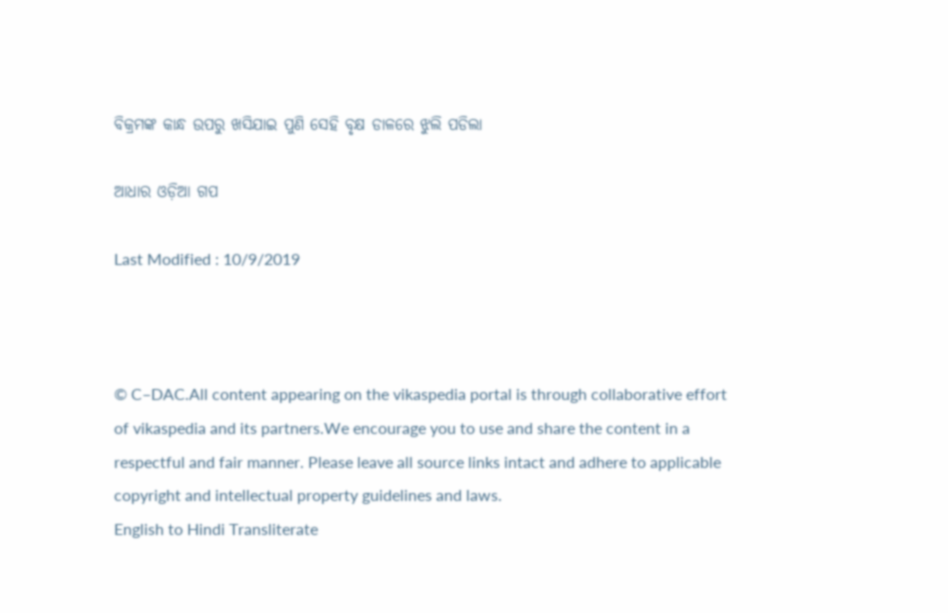ବିକ୍ରମଙ୍କ କାନ୍ଧ ଉପରୁ ଖସିଯାଇ ପୁଣି ସେହି ବୃକ୍ଷ ଡାଳରେ ଝୁଲି ପଡିଲା

ଆଧାର ଓଡ଼ିଆ ଗପ

Last Modified : 10/9/2019



© C–DAC.All content appearing on the vikaspedia portal is through collaborative effort of vikaspedia and its partners.We encourage you to use and share the content in a respectful and fair manner. Please leave all source links intact and adhere to applicable copyright and intellectual property guidelines and laws.
English to Hindi Transliterate